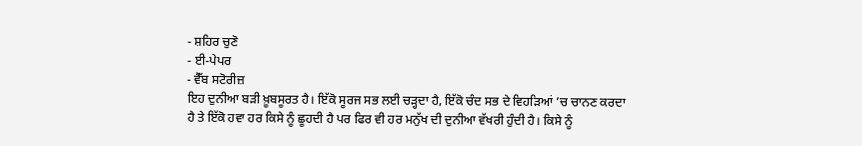- ਸ਼ਹਿਰ ਚੁਣੋ
- ਈ-ਪੇਪਰ
- ਵੈੱਬ ਸਟੋਰੀਜ਼
ਇਹ ਦੁਨੀਆ ਬੜੀ ਖ਼ੂਬਸੂਰਤ ਹੈ। ਇੱਕੋ ਸੂਰਜ ਸਭ ਲਈ ਚੜ੍ਹਦਾ ਹੈ, ਇੱਕੋ ਚੰਦ ਸਭ ਦੇ ਵਿਹੜਿਆਂ ’ਚ ਚਾਨਣ ਕਰਦਾ ਹੈ ਤੇ ਇੱਕੋ ਹਵਾ ਹਰ ਕਿਸੇ ਨੂੰ ਛੂਹਦੀ ਹੈ ਪਰ ਫਿਰ ਵੀ ਹਰ ਮਨੁੱਖ ਦੀ ਦੁਨੀਆ ਵੱਖਰੀ ਹੁੰਦੀ ਹੈ। ਕਿਸੇ ਨੂੰ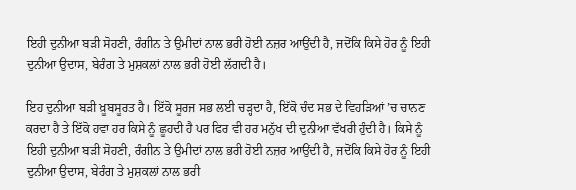ਇਹੀ ਦੁਨੀਆ ਬੜੀ ਸੋਹਣੀ, ਰੰਗੀਨ ਤੇ ਉਮੀਦਾਂ ਨਾਲ ਭਰੀ ਹੋਈ ਨਜ਼ਰ ਆਉਂਦੀ ਹੈ, ਜਦੋਂਕਿ ਕਿਸੇ ਹੋਰ ਨੂੰ ਇਹੀ ਦੁਨੀਆ ਉਦਾਸ, ਬੇਰੰਗ ਤੇ ਮੁਸ਼ਕਲਾਂ ਨਾਲ ਭਰੀ ਹੋਈ ਲੱਗਦੀ ਹੈ।

ਇਹ ਦੁਨੀਆ ਬੜੀ ਖ਼ੂਬਸੂਰਤ ਹੈ। ਇੱਕੋ ਸੂਰਜ ਸਭ ਲਈ ਚੜ੍ਹਦਾ ਹੈ, ਇੱਕੋ ਚੰਦ ਸਭ ਦੇ ਵਿਹੜਿਆਂ ’ਚ ਚਾਨਣ ਕਰਦਾ ਹੈ ਤੇ ਇੱਕੋ ਹਵਾ ਹਰ ਕਿਸੇ ਨੂੰ ਛੂਹਦੀ ਹੈ ਪਰ ਫਿਰ ਵੀ ਹਰ ਮਨੁੱਖ ਦੀ ਦੁਨੀਆ ਵੱਖਰੀ ਹੁੰਦੀ ਹੈ। ਕਿਸੇ ਨੂੰ ਇਹੀ ਦੁਨੀਆ ਬੜੀ ਸੋਹਣੀ, ਰੰਗੀਨ ਤੇ ਉਮੀਦਾਂ ਨਾਲ ਭਰੀ ਹੋਈ ਨਜ਼ਰ ਆਉਂਦੀ ਹੈ, ਜਦੋਂਕਿ ਕਿਸੇ ਹੋਰ ਨੂੰ ਇਹੀ ਦੁਨੀਆ ਉਦਾਸ, ਬੇਰੰਗ ਤੇ ਮੁਸ਼ਕਲਾਂ ਨਾਲ ਭਰੀ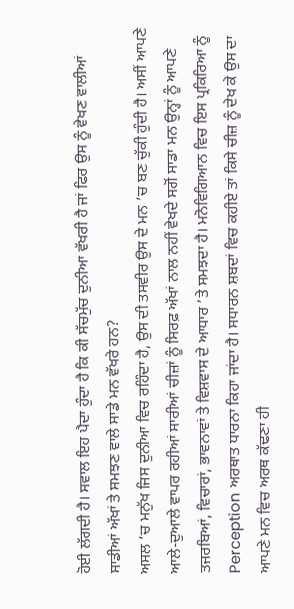ਹੋਈ ਲੱਗਦੀ ਹੈ। ਸਵਾਲ ਇਹ ਪੈਦਾ ਹੁੰਦਾ ਹੈ ਕਿ ਕੀ ਸੱਚਮੁੱਚ ਦੁਨੀਆ ਵੱਖਰੀ ਹੈ ਜਾਂ ਫਿਰ ਉਸ ਨੂੰ ਵੇਖਣ ਵਾਲੀਆਂ ਸਾਡੀਆਂ ਅੱਖਾਂ ਤੇ ਸਮਝਣ ਵਾਲੇ ਸਾਡੇ ਮਨ ਵੱਖਰੇ ਹਨ?
ਅਸਲ ’ਚ ਮਨੁੱਖ ਜਿਸ ਦੁਨੀਆ ਵਿਚ ਰਹਿੰਦਾ ਹੈ, ਉਸ ਦੀ ਤਸਵੀਰ ਉਸ ਦੇ ਮਨ ’ਚ ਬਣ ਚੁੱਕੀ ਹੁੰਦੀ ਹੈ। ਅਸੀਂ ਆਪਣੇ ਆਲੇ-ਦੁਆਲੇ ਵਾਪਰ ਰਹੀਆਂ ਸਾਰੀਆਂ ਚੀਜ਼ਾਂ ਨੂੰ ਸਿਰਫ਼ ਅੱਖਾਂ ਨਾਲ ਨਹੀਂ ਵੇਖਦੇ ਸਗੋਂ ਸਾਡਾ ਮਨ ਉਨ੍ਹਾਂ ਨੂੰ ਆਪਣੇ ਤਜਰਬਿਆਂ, ਵਿਚਾਰਾਂ, ਭਾਵਨਾਵਾਂ ਤੇ ਵਿਸ਼ਵਾਸ ਦੇ ਆਧਾਰ ’ਤੇ ਸਮਝਦਾ ਹੈ। ਮਨੋਵਿਗਿਆਨ ਵਿਚ ਇਸ ਪ੍ਰਕਿਰਿਆ ਨੂੰ Perception ਅਰਥਾਤ ਧਾਰਨਾ ਕਿਹਾ ਜਾਂਦਾ ਹੈ। ਸਧਾਰਨ ਸ਼ਬਦਾਂ ਵਿਚ ਕਹੀਏ ਤਾਂ ਕਿਸੇ ਚੀਜ਼ ਨੂੰ ਦੇਖ ਕੇ ਉਸ ਦਾ ਆਪਣੇ ਮਨ ਵਿਚ ਅਰਥ ਕੱਢਣਾ ਹੀ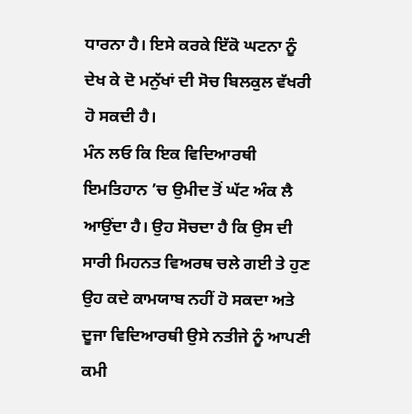ਧਾਰਨਾ ਹੈ। ਇਸੇ ਕਰਕੇ ਇੱਕੋ ਘਟਨਾ ਨੂੰ ਦੇਖ ਕੇ ਦੋ ਮਨੁੱਖਾਂ ਦੀ ਸੋਚ ਬਿਲਕੁਲ ਵੱਖਰੀ ਹੋ ਸਕਦੀ ਹੈ।
ਮੰਨ ਲਓ ਕਿ ਇਕ ਵਿਦਿਆਰਥੀ ਇਮਤਿਹਾਨ ’ਚ ਉਮੀਦ ਤੋਂ ਘੱਟ ਅੰਕ ਲੈ ਆਉਂਦਾ ਹੈ। ਉਹ ਸੋਚਦਾ ਹੈ ਕਿ ਉਸ ਦੀ ਸਾਰੀ ਮਿਹਨਤ ਵਿਅਰਥ ਚਲੇ ਗਈ ਤੇ ਹੁਣ ਉਹ ਕਦੇ ਕਾਮਯਾਬ ਨਹੀਂ ਹੋ ਸਕਦਾ ਅਤੇ ਦੂਜਾ ਵਿਦਿਆਰਥੀ ਉਸੇ ਨਤੀਜੇ ਨੂੰ ਆਪਣੀ ਕਮੀ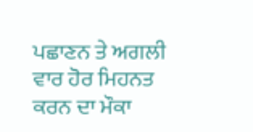ਪਛਾਣਨ ਤੇ ਅਗਲੀ ਵਾਰ ਹੋਰ ਮਿਹਨਤ ਕਰਨ ਦਾ ਮੌਕਾ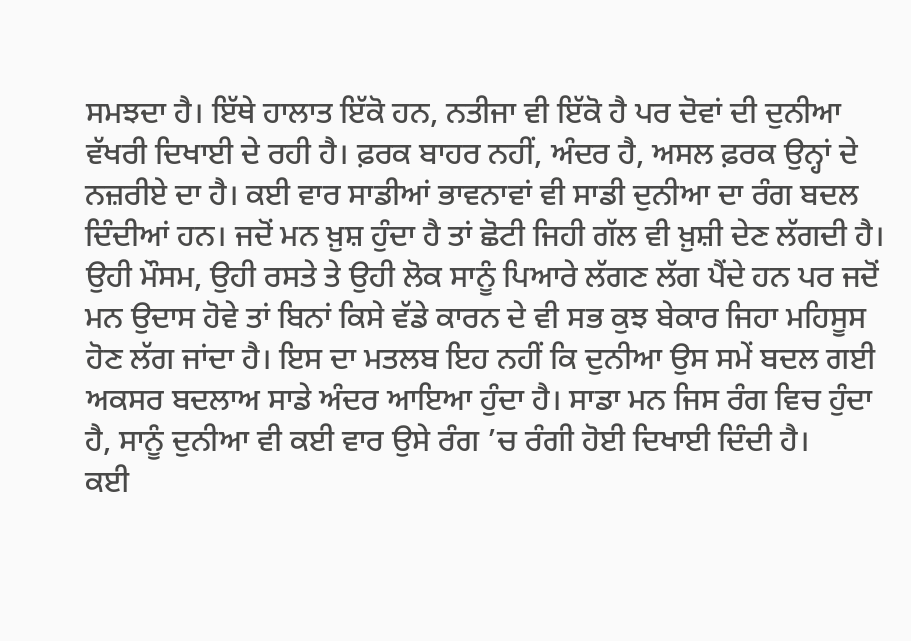ਸਮਝਦਾ ਹੈ। ਇੱਥੇ ਹਾਲਾਤ ਇੱਕੋ ਹਨ, ਨਤੀਜਾ ਵੀ ਇੱਕੋ ਹੈ ਪਰ ਦੋਵਾਂ ਦੀ ਦੁਨੀਆ ਵੱਖਰੀ ਦਿਖਾਈ ਦੇ ਰਹੀ ਹੈ। ਫ਼ਰਕ ਬਾਹਰ ਨਹੀਂ, ਅੰਦਰ ਹੈ, ਅਸਲ ਫ਼ਰਕ ਉਨ੍ਹਾਂ ਦੇ ਨਜ਼ਰੀਏ ਦਾ ਹੈ। ਕਈ ਵਾਰ ਸਾਡੀਆਂ ਭਾਵਨਾਵਾਂ ਵੀ ਸਾਡੀ ਦੁਨੀਆ ਦਾ ਰੰਗ ਬਦਲ ਦਿੰਦੀਆਂ ਹਨ। ਜਦੋਂ ਮਨ ਖ਼ੁਸ਼ ਹੁੰਦਾ ਹੈ ਤਾਂ ਛੋਟੀ ਜਿਹੀ ਗੱਲ ਵੀ ਖ਼ੁਸ਼ੀ ਦੇਣ ਲੱਗਦੀ ਹੈ। ਉਹੀ ਮੌਸਮ, ਉਹੀ ਰਸਤੇ ਤੇ ਉਹੀ ਲੋਕ ਸਾਨੂੰ ਪਿਆਰੇ ਲੱਗਣ ਲੱਗ ਪੈਂਦੇ ਹਨ ਪਰ ਜਦੋਂ ਮਨ ਉਦਾਸ ਹੋਵੇ ਤਾਂ ਬਿਨਾਂ ਕਿਸੇ ਵੱਡੇ ਕਾਰਨ ਦੇ ਵੀ ਸਭ ਕੁਝ ਬੇਕਾਰ ਜਿਹਾ ਮਹਿਸੂਸ ਹੋਣ ਲੱਗ ਜਾਂਦਾ ਹੈ। ਇਸ ਦਾ ਮਤਲਬ ਇਹ ਨਹੀਂ ਕਿ ਦੁਨੀਆ ਉਸ ਸਮੇਂ ਬਦਲ ਗਈ ਅਕਸਰ ਬਦਲਾਅ ਸਾਡੇ ਅੰਦਰ ਆਇਆ ਹੁੰਦਾ ਹੈ। ਸਾਡਾ ਮਨ ਜਿਸ ਰੰਗ ਵਿਚ ਹੁੰਦਾ ਹੈ, ਸਾਨੂੰ ਦੁਨੀਆ ਵੀ ਕਈ ਵਾਰ ਉਸੇ ਰੰਗ ’ਚ ਰੰਗੀ ਹੋਈ ਦਿਖਾਈ ਦਿੰਦੀ ਹੈ।
ਕਈ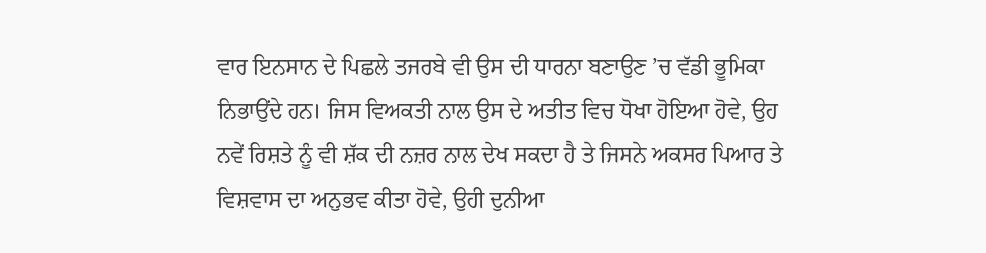ਵਾਰ ਇਨਸਾਨ ਦੇ ਪਿਛਲੇ ਤਜਰਬੇ ਵੀ ਉਸ ਦੀ ਧਾਰਨਾ ਬਣਾਉਣ ’ਚ ਵੱਡੀ ਭੂਮਿਕਾ ਨਿਭਾਉਂਦੇ ਹਨ। ਜਿਸ ਵਿਅਕਤੀ ਨਾਲ ਉਸ ਦੇ ਅਤੀਤ ਵਿਚ ਧੋਖਾ ਹੋਇਆ ਹੋਵੇ, ਉਹ ਨਵੇਂ ਰਿਸ਼ਤੇ ਨੂੰ ਵੀ ਸ਼ੱਕ ਦੀ ਨਜ਼ਰ ਨਾਲ ਦੇਖ ਸਕਦਾ ਹੈ ਤੇ ਜਿਸਨੇ ਅਕਸਰ ਪਿਆਰ ਤੇ ਵਿਸ਼ਵਾਸ ਦਾ ਅਨੁਭਵ ਕੀਤਾ ਹੋਵੇ, ਉਹੀ ਦੁਨੀਆ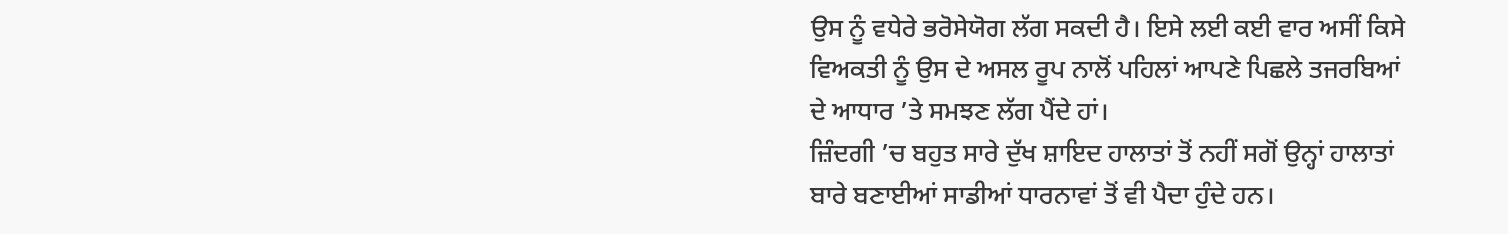ਉਸ ਨੂੰ ਵਧੇਰੇ ਭਰੋਸੇਯੋਗ ਲੱਗ ਸਕਦੀ ਹੈ। ਇਸੇ ਲਈ ਕਈ ਵਾਰ ਅਸੀਂ ਕਿਸੇ ਵਿਅਕਤੀ ਨੂੰ ਉਸ ਦੇ ਅਸਲ ਰੂਪ ਨਾਲੋਂ ਪਹਿਲਾਂ ਆਪਣੇ ਪਿਛਲੇ ਤਜਰਬਿਆਂ ਦੇ ਆਧਾਰ ’ਤੇ ਸਮਝਣ ਲੱਗ ਪੈਂਦੇ ਹਾਂ।
ਜ਼ਿੰਦਗੀ ’ਚ ਬਹੁਤ ਸਾਰੇ ਦੁੱਖ ਸ਼ਾਇਦ ਹਾਲਾਤਾਂ ਤੋਂ ਨਹੀਂ ਸਗੋਂ ਉਨ੍ਹਾਂ ਹਾਲਾਤਾਂ ਬਾਰੇ ਬਣਾਈਆਂ ਸਾਡੀਆਂ ਧਾਰਨਾਵਾਂ ਤੋਂ ਵੀ ਪੈਦਾ ਹੁੰਦੇ ਹਨ।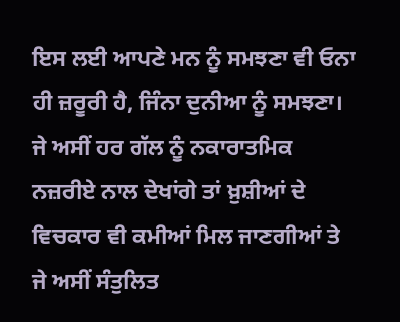ਇਸ ਲਈ ਆਪਣੇ ਮਨ ਨੂੰ ਸਮਝਣਾ ਵੀ ਓਨਾ ਹੀ ਜ਼ਰੂਰੀ ਹੈ, ਜਿੰਨਾ ਦੁਨੀਆ ਨੂੰ ਸਮਝਣਾ। ਜੇ ਅਸੀਂ ਹਰ ਗੱਲ ਨੂੰ ਨਕਾਰਾਤਮਿਕ ਨਜ਼ਰੀਏ ਨਾਲ ਦੇਖਾਂਗੇ ਤਾਂ ਖ਼ੁਸ਼ੀਆਂ ਦੇ ਵਿਚਕਾਰ ਵੀ ਕਮੀਆਂ ਮਿਲ ਜਾਣਗੀਆਂ ਤੇ ਜੇ ਅਸੀਂ ਸੰਤੁਲਿਤ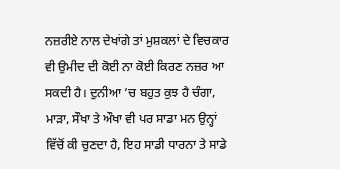ਨਜ਼ਰੀਏ ਨਾਲ ਦੇਖਾਂਗੇ ਤਾਂ ਮੁਸ਼ਕਲਾਂ ਦੇ ਵਿਚਕਾਰ ਵੀ ਉਮੀਦ ਦੀ ਕੋਈ ਨਾ ਕੋਈ ਕਿਰਣ ਨਜ਼ਰ ਆ ਸਕਦੀ ਹੈ। ਦੁਨੀਆ ’ਚ ਬਹੁਤ ਕੁਝ ਹੈ ਚੰਗਾ, ਮਾੜਾ, ਸੌਖਾ ਤੇ ਔਖਾ ਵੀ ਪਰ ਸਾਡਾ ਮਨ ਉਨ੍ਹਾਂ ਵਿੱਚੋਂ ਕੀ ਚੁਣਦਾ ਹੈ, ਇਹ ਸਾਡੀ ਧਾਰਨਾ ਤੇ ਸਾਡੇ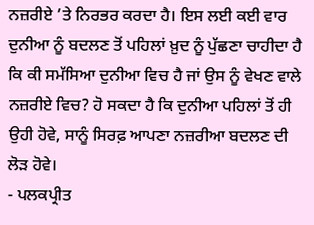ਨਜ਼ਰੀਏ ’ਤੇ ਨਿਰਭਰ ਕਰਦਾ ਹੈ। ਇਸ ਲਈ ਕਈ ਵਾਰ ਦੁਨੀਆ ਨੂੰ ਬਦਲਣ ਤੋਂ ਪਹਿਲਾਂ ਖ਼ੁਦ ਨੂੰ ਪੁੱਛਣਾ ਚਾਹੀਦਾ ਹੈ ਕਿ ਕੀ ਸਮੱਸਿਆ ਦੁਨੀਆ ਵਿਚ ਹੈ ਜਾਂ ਉਸ ਨੂੰ ਵੇਖਣ ਵਾਲੇ ਨਜ਼ਰੀਏ ਵਿਚ? ਹੋ ਸਕਦਾ ਹੈ ਕਿ ਦੁਨੀਆ ਪਹਿਲਾਂ ਤੋਂ ਹੀ ਉਹੀ ਹੋਵੇ, ਸਾਨੂੰ ਸਿਰਫ਼ ਆਪਣਾ ਨਜ਼ਰੀਆ ਬਦਲਣ ਦੀ ਲੋੜ ਹੋਵੇ।
- ਪਲਕਪ੍ਰੀਤ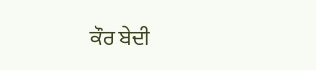ਕੌਰ ਬੇਦੀ